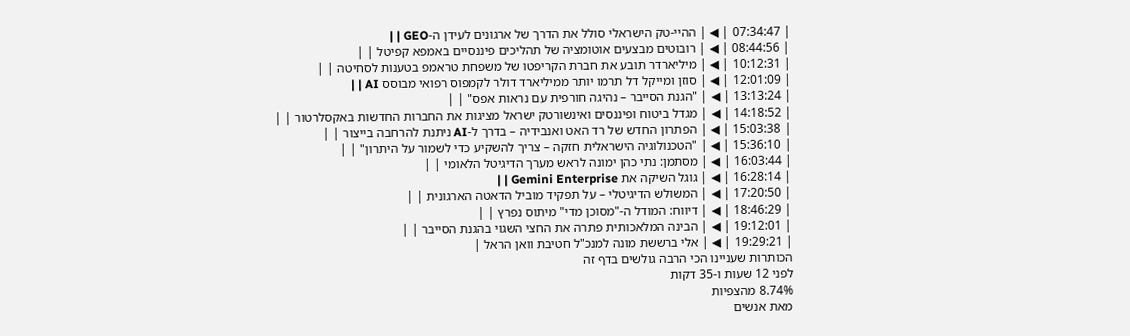| 07:34:47 | ◀ | ההיי-טק הישראלי סולל את הדרך של ארגונים לעידן ה-GEO | |
| 08:44:56 | ◀ | רובוטים מבצעים אוטומציה של תהליכים פיננסיים באמפא קפיטל | |
| 10:12:31 | ◀ | מיליארדר תובע את חברת הקריפטו של משפחת טראמפ בטענות לסחיטה | |
| 12:01:09 | ◀ | סוזן ומייקל דל תרמו יותר ממיליארד דולר לקמפוס רפואי מבוסס AI | |
| 13:13:24 | ◀ | "הגנת הסייבר – נהיגה חורפית עם נראות אפס" | |
| 14:18:52 | ◀ | מגדל ביטוח ופיננסים ואינשורטק ישראל מציגות את החברות החדשות באקסלרטור | |
| 15:03:38 | ◀ | הפתרון החדש של רד האט ואנבידיה – בדרך ל-AI ניתנת להרחבה בייצור | |
| 15:36:10 | ◀ | "הטכנולוגיה הישראלית חזקה – צריך להשקיע כדי לשמור על היתרון" | |
| 16:03:44 | ◀ | מסתמן: נתי כהן ימונה לראש מערך הדיגיטל הלאומי | |
| 16:28:14 | ◀ | גוגל השיקה את Gemini Enterprise | |
| 17:20:50 | ◀ | המשולש הדיגיטלי – על תפקיד מוביל הדאטה הארגונית | |
| 18:46:29 | ◀ | דיווח: המודל ה-"מסוכן מדי" מיתוס נפרץ | |
| 19:12:01 | ◀ | הבינה המלאכותית פתרה את החצי השגוי בהגנת הסייבר | |
| 19:29:21 | ◀ | אלי ברששת מונה למנכ"ל חטיבת וואן הראל |
הכותרות שעניינו הכי הרבה גולשים בדף זה
לפני 12 שעות ו-35 דקות
8.74% מהצפיות
מאת אנשים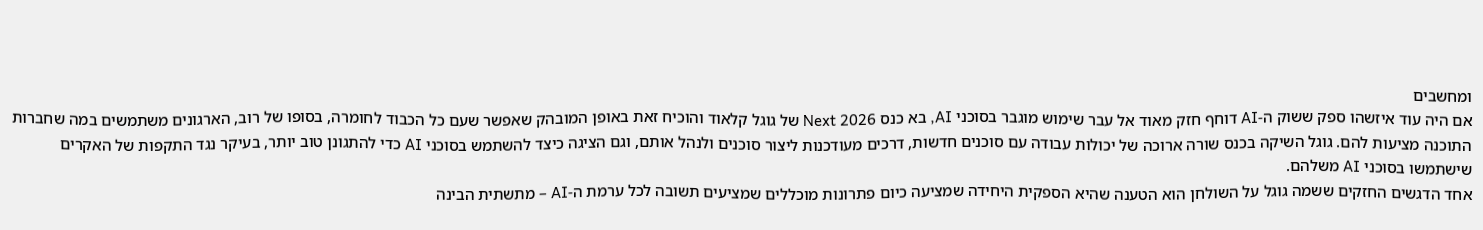ומחשבים
אם היה עוד איזשהו ספק ששוק ה-AI דוחף חזק מאוד אל עבר שימוש מוגבר בסוכני AI, בא כנס Next 2026 של גוגל קלאוד והוכיח זאת באופן המובהק שאפשר שעם כל הכבוד לחומרה, בסופו של רוב, הארגונים משתמשים במה שחברות התוכנה מציעות להם. גוגל השיקה בכנס שורה ארוכה של יכולות עבודה עם סוכנים חדשות, דרכים מעודכנות ליצור סוכנים ולנהל אותם, וגם הציגה כיצד להשתמש בסוכני AI כדי להתגונן טוב יותר, בעיקר נגד התקפות של האקרים שישתמשו בסוכני AI משלהם.
אחד הדגשים החזקים ששמה גוגל על השולחן הוא הטענה שהיא הספקית היחידה שמציעה כיום פתרונות מוכללים שמציעים תשובה לכל ערמת ה-AI – מתשתית הבינה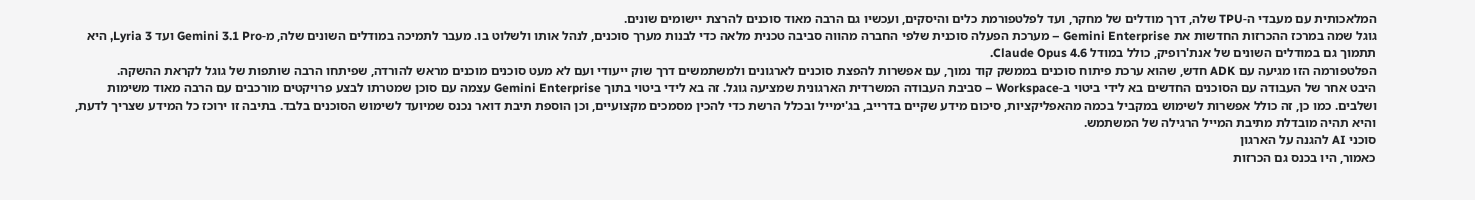המלאכותית עם מעבדי ה-TPU שלה, דרך מודלים של מחקר, ועד לפלטפורמת כלים והיסקים, ועכשיו גם הרבה מאוד סוכנים להרצת יישומים שונים.
גוגל שמה במרכז ההכרזות החדשות את Gemini Enterprise – מערכת הפעלה סוכנית שלפי החברה מהווה סביבה טכנית מלאה כדי לבנות מערך סוכנים, לנהל אותו ולשלוט בו. מעבר לתמיכה במודלים השונים שלה, מ-Gemini 3.1 Pro ועד Lyria 3, היא תתמוך גם במודלים השונים של אנת'רופיק, כולל במודל Claude Opus 4.6.
הפלטפורמה הזו מגיעה עם ADK חדש, שהוא ערכת פיתוח סוכנים בממשק קוד נמוך, עם אפשרות להפצת סוכנים לארגונים ולמשתמשים דרך שוק ייעודי ועם לא מעט סוכנים מוכנים מראש להורדה, שפיתחו הרבה שותפות של גוגל לקראת ההשקה.
היבט אחר של העבודה עם הסוכנים החדשים בא לידי ביטוי ב-Workspace – סביבת העבודה המשרדית הארגונית שמציעה גוגל. זה בא לידי ביטוי בתוך Gemini Enterprise עצמה עם סוכן שמטרתו לבצע פרויקטים מורכבים עם הרבה מאוד משימות ושלבים. כמו כן, זה כולל אפשרות לשימוש במקביל בכמה מהאפליקציות, סיכום מידע שקיים בדרייב, בג'ימייל ובכלל הרשת כדי להכין מסמכים מקצועיים, וכן הוספת תיבת דואר נכנס שמיועד לשימוש הסוכנים בלבד. בתיבה זו ירוכז כל המידע שצריך לדעת, והיא תהיה מובדלת מתיבת המייל הרגילה של המשתמש.
סוכני AI להגנה על הארגון
כאמור, היו בכנס גם הכרזות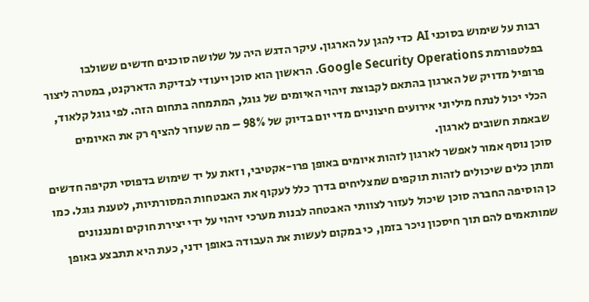רבות על שימוש בסוכני AI כדי להגן על הארגון. עיקר הדגש היה על שלושה סוכנים חדשים ששולבו בפלטפורמת Google Security Operations. הראשון הוא סוכן ייעודי לבדיקת הדארקנט, במטרה ליצור פרופיל מדויק של הארגון בהתאם לקבוצת זיהוי האיומים של גוגל, המתמחה בתחום הזה. לפי גוגל קלאוד, הכלי יכול לנתח מיליוני אירועים חיצוניים מדי יום בדיוק של 98% – מה שעוזר להציף רק את האיומים שבאמת חשובים לארגון.
סוכן נוסף אמור לאפשר לארגון לזהות איומים באופן פרו-אקטיבי, וזאת על יד שימוש בדפוסי תקיפה חדשים ומתן כלים שיכולים לזהות תוקפים שמצליחים בדרך כלל לעקוף את האבטחות המסורתיות, לטענת גוגל. כמו כן הוסיפה החברה סוכן שיכול לעזור לצוותי האבטחה לבנות מערכי זיהוי על ידי יצירת חוקים ומנגנונים שמותאמים להם תוך חיסכון ניכר בזמן, כי במקום לעשות את העבודה באופן ידני, כעת היא תתבצע באופן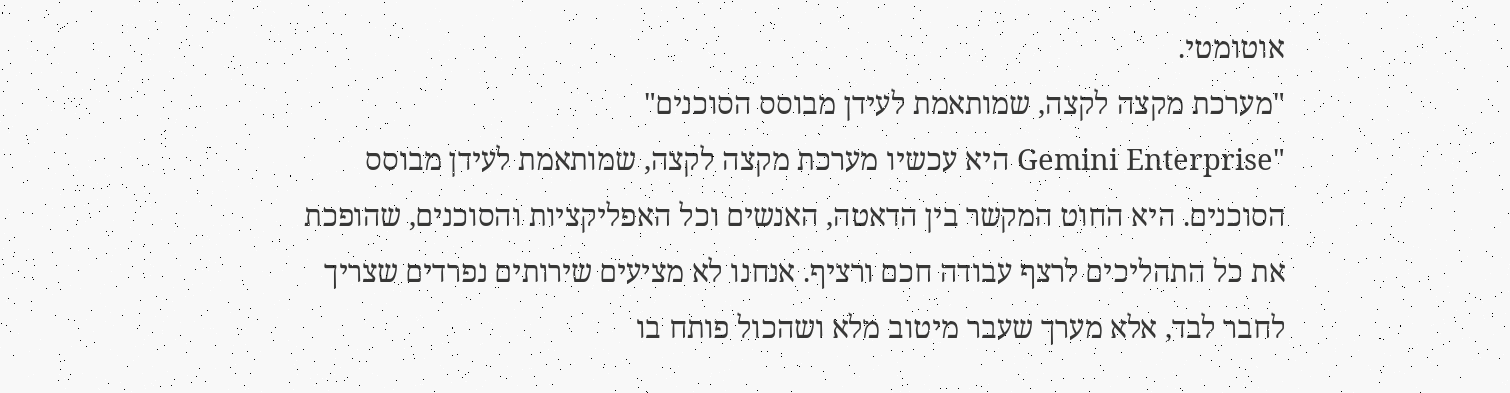אוטומטי.
"מערכת מקצה לקצה, שמותאמת לעידן מבוסס הסוכנים"
"Gemini Enterprise היא עכשיו מערכת מקצה לקצה, שמותאמת לעידן מבוסס הסוכנים. היא החוט המקשר בין הדאטה, האנשים וכל האפליקציות והסוכנים, שהופכת את כל התהליכים לרצף עבודה חכם ורציף. אנחנו לא מציעים שירותים נפרדים שצריך לחבר לבד, אלא מערך שעבר מיטוב מלא ושהכול פותח בו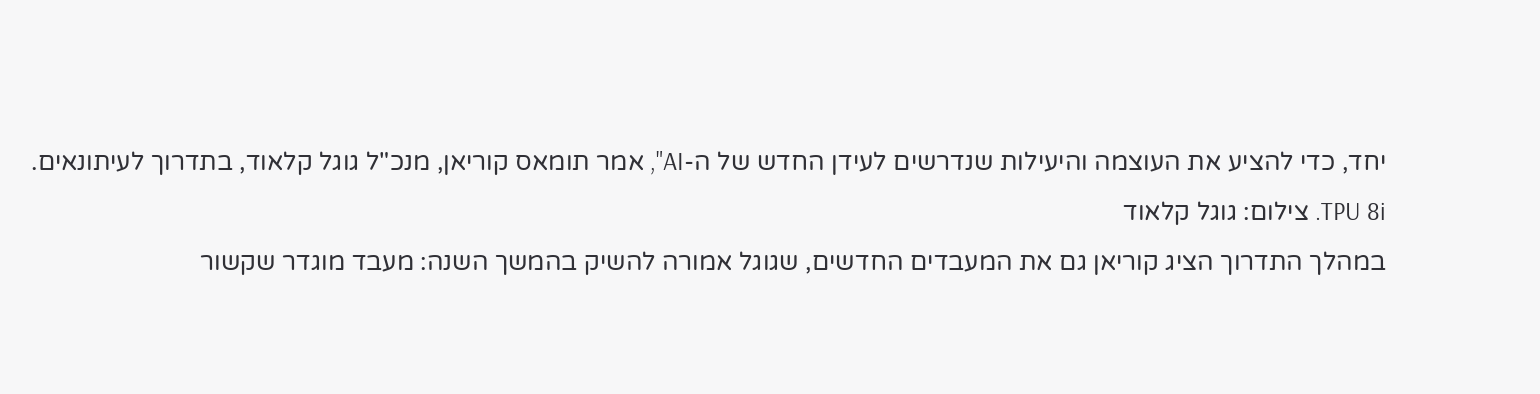יחד, כדי להציע את העוצמה והיעילות שנדרשים לעידן החדש של ה-AI", אמר תומאס קוריאן, מנכ"ל גוגל קלאוד, בתדרוך לעיתונאים.
TPU 8i. צילום: גוגל קלאוד
במהלך התדרוך הציג קוריאן גם את המעבדים החדשים, שגוגל אמורה להשיק בהמשך השנה: מעבד מוגדר שקשור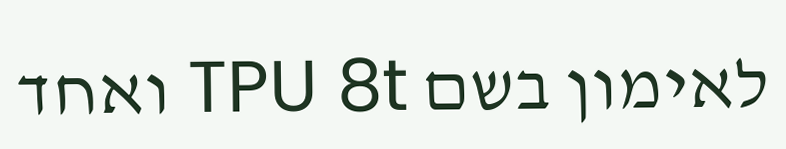לאימון בשם TPU 8t ואחד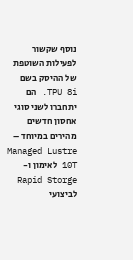נוסף שקשור לפעילות השוטפת של ההיסק בשם TPU 8i. הם יתחברו לשני סוגי אחסון חדשים מהירים במיוחד – Managed Lustre 10T לאימון ו-Rapid Storge לביצועי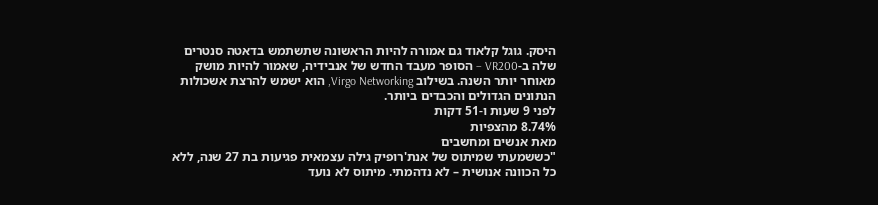היסק. גוגל קלאוד גם אמורה להיות הראשונה שתשתמש בדאטה סנטרים שלה ב-VR200 – הסופר מעבד החדש של אנבידיה, שאמור להיות מושק מאוחר יותר השנה. בשילוב Virgo Networking, הוא ישמש להרצת אשכולות הנתונים הגדולים והכבדים ביותר.
לפני 9 שעות ו-51 דקות
8.74% מהצפיות
מאת אנשים ומחשבים
"כששמעתי שמיתוס של אנת'רופיק גילה עצמאית פגיעות בת 27 שנה, ללא כל הכוונה אנושית – לא נדהמתי. מיתוס לא נועד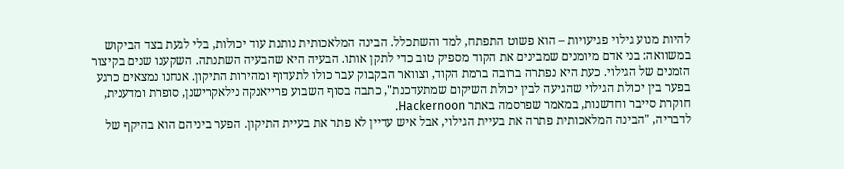להיות מנוע גילוי פגיעויות – הוא פשוט התפתח, למד והשתכלל. הבינה המלאכותית נותנת עוד יכולות, בלי לגעת בצד הביקוש במשוואה: בני אדם מיומנים שמבינים את הקוד מספיק טוב כדי לתקן אותו. הבעיה היא שהבעיה השתנתה. השקענו שנים בקיצור הזמנים של הגילוי. כעת היא נפתרה ברובה ברמת הקוד, וצוואר הבקבוק עבר כולו לתעדוף ומהירות התיקון. אנחנו נמצאים כרגע בפער בין יכולת הגילוי שהגיעה לבין יכולת השיקום שמתעדכנת", כתבה בסוף השבוע פרייאנקה נילאקרישנן, סופרת ומדענית, חוקרת סייבר וחדשנות, במאמר שפרסמה באתר Hackernoon.
לדבריה, "הבינה המלאכותית פתרה את בעיית הגילוי, אבל איש עדיין לא פתר את בעיית התיקון. הפער ביניהם הוא בהיקף של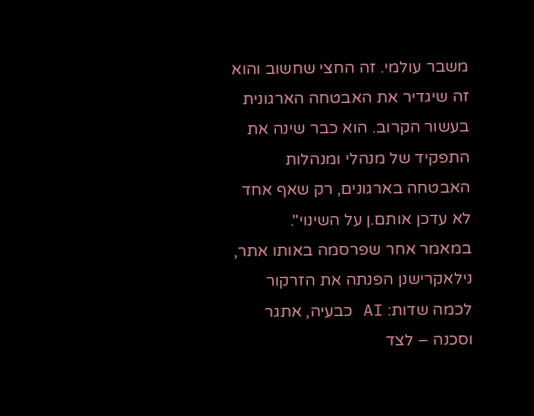משבר עולמי. זה החצי שחשוב והוא זה שיגדיר את האבטחה הארגונית בעשור הקרוב. הוא כבר שינה את התפקיד של מנהלי ומנהלות האבטחה בארגונים, רק שאף אחד לא עדכן אותם.ן על השינוי".
במאמר אחר שפרסמה באותו אתר, נילאקרישנן הפנתה את הזרקור לכמה שדות: AI כבעיה, אתגר וסכנה – לצד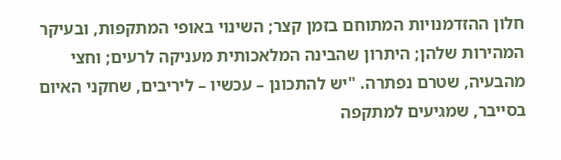חלון ההזדמנויות המתוחם בזמן קצר; השינוי באופי המתקפות, ובעיקר המהירות שלהן; היתרון שהבינה המלאכותית מעניקה לרעים; וחצי מהבעיה, שטרם נפתרה. "יש להתכונן – עכשיו – ליריבים, שחקני האיום בסייבר, שמגיעים למתקפה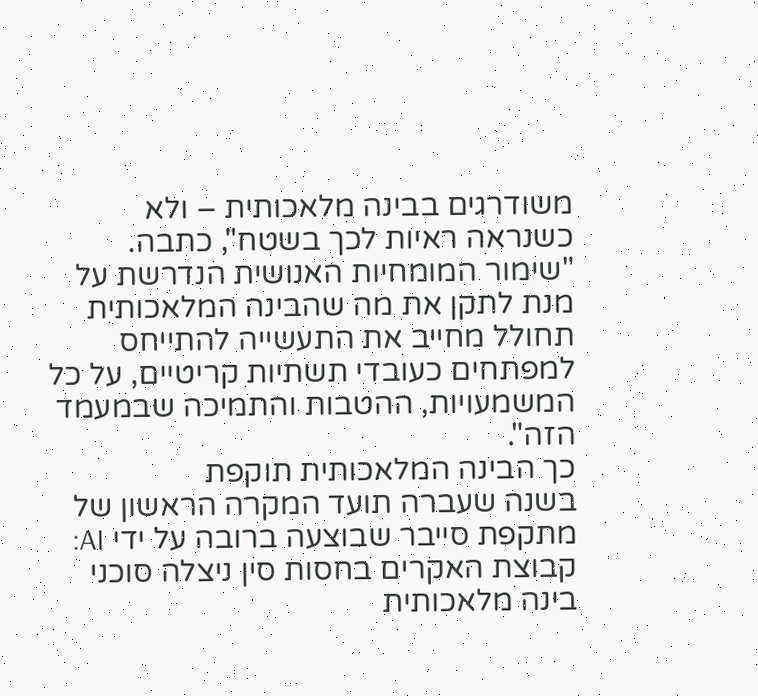משודרגים בבינה מלאכותית – ולא כשנראה ראיות לכך בשטח", כתבה. "שימור המומחיות האנושית הנדרשת על מנת לתקן את מה שהבינה המלאכותית תחולל מחייב את התעשייה להתייחס למפתחים כעובדי תשתיות קריטיים, על כל המשמעויות, ההטבות והתמיכה שבמעמד הזה".
כך הבינה המלאכותית תוקפת
בשנה שעברה תועד המקרה הראשון של מתקפת סייבר שבוצעה ברובה על ידי AI: קבוצת האקרים בחסות סין ניצלה סוכני בינה מלאכותית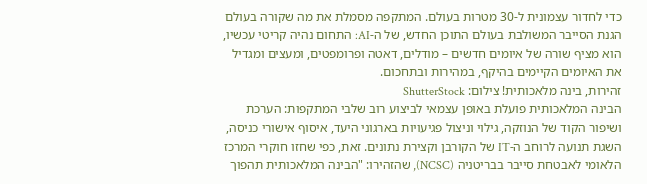כדי לחדור עצמונית ל-30 מטרות בעולם. המתקפה מסמלת את מה שקורה בעולם הגנת הסייבר המשולבת בעולם התוכן החדש, של ה-AI: התחום נהיה קריטי עכשיו, הוא מציף שורה של איומים חדשים – מודלים, דאטה ופרומפטים, ומעצים ומגדיל את האיומים הקיימים בהיקף, במהירות ובתחכום.
זהירות, בינה מלאכותית! צילום: ShutterStock
הבינה המלאכותית פועלת באופן עצמאי לביצוע רוב שלבי המתקפות: הערכת ושיפור הקוד של הנוזקה, גילוי וניצול פגיעויות בארגוני היעד, איסוף אישורי כניסה, השגת תנועה לרוחב ה-IT של הקורבן וקצירת נתונים. זאת, כפי שחזו חוקרי המרכז הלאומי לאבטחת סייבר בבריטניה (NCSC), שהזהירו: "הבינה המלאכותית תהפוך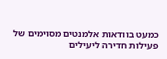כמעט בוודאות אלמנטים מסוימים של פעילות חדירה ליעילים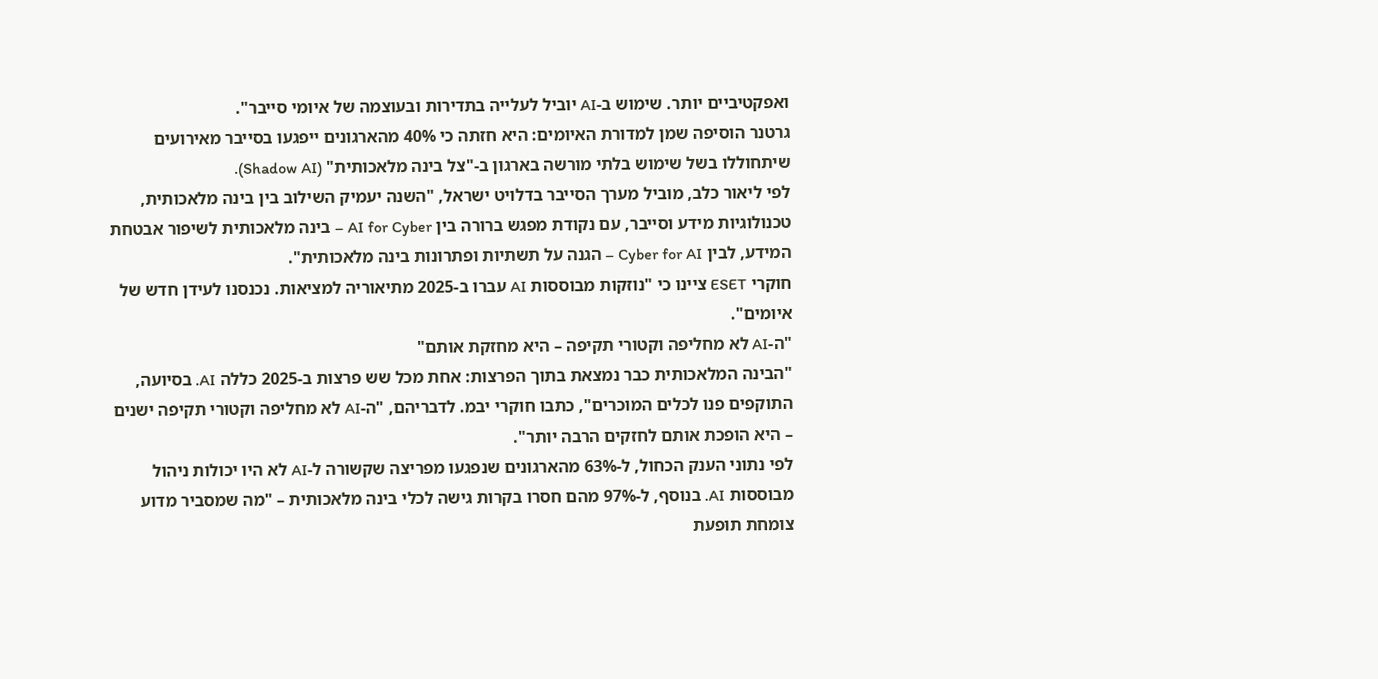ואפקטיביים יותר. שימוש ב-AI יוביל לעלייה בתדירות ובעוצמה של איומי סייבר".
גרטנר הוסיפה שמן למדורת האיומים: היא חזתה כי 40% מהארגונים ייפגעו בסייבר מאירועים שיתחוללו בשל שימוש בלתי מורשה בארגון ב-"צל בינה מלאכותית" (Shadow AI).
לפי ליאור כלב, מוביל מערך הסייבר בדלויט ישראל, "השנה יעמיק השילוב בין בינה מלאכותית, טכנולוגיות מידע וסייבר, עם נקודת מפגש ברורה בין AI for Cyber – בינה מלאכותית לשיפור אבטחת המידע, לבין Cyber for AI – הגנה על תשתיות ופתרונות בינה מלאכותית".
חוקרי ESET ציינו כי "נוזקות מבוססות AI עברו ב-2025 מתיאוריה למציאות. נכנסנו לעידן חדש של איומים".
"ה-AI לא מחליפה וקטורי תקיפה – היא מחזקת אותם"
"הבינה המלאכותית כבר נמצאת בתוך הפרצות: אחת מכל שש פרצות ב-2025 כללה AI. בסיועה, התוקפים פנו לכלים המוכרים", כתבו חוקרי יבמ. לדבריהם, "ה-AI לא מחליפה וקטורי תקיפה ישנים – היא הופכת אותם לחזקים הרבה יותר".
לפי נתוני הענק הכחול, ל-63% מהארגונים שנפגעו מפריצה שקשורה ל-AI לא היו יכולות ניהול מבוססות AI. בנוסף, ל-97% מהם חסרו בקרות גישה לכלי בינה מלאכותית – "מה שמסביר מדוע צומחת תופעת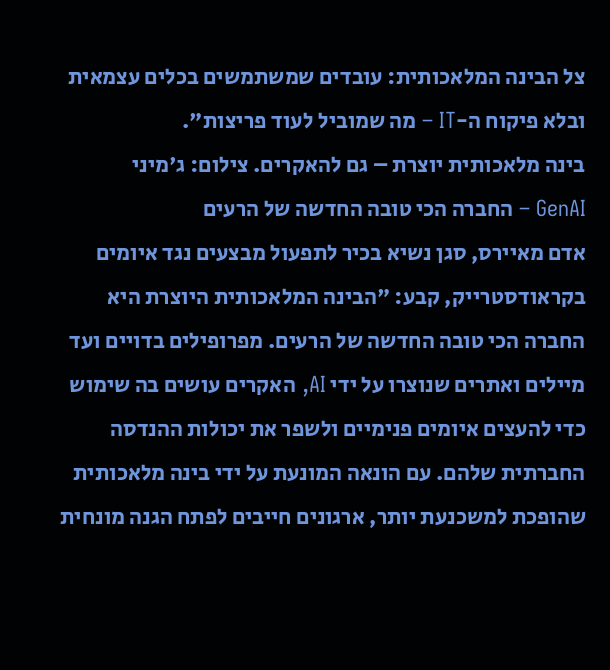צל הבינה המלאכותית: עובדים שמשתמשים בכלים עצמאית ובלא פיקוח ה-IT – מה שמוביל לעוד פריצות".
בינה מלאכותית יוצרת – גם להאקרים. צילום: ג'מיני
GenAI – החברה הכי טובה החדשה של הרעים
אדם מאיירס, סגן נשיא בכיר לתפעול מבצעים נגד איומים בקראודסטרייק, קבע: "הבינה המלאכותית היוצרת היא החברה הכי טובה החדשה של הרעים. מפרופילים בדויים ועד מיילים ואתרים שנוצרו על ידי AI, האקרים עושים בה שימוש כדי להעצים איומים פנימיים ולשפר את יכולות ההנדסה החברתית שלהם. עם הונאה המונעת על ידי בינה מלאכותית שהופכת למשכנעת יותר, ארגונים חייבים לפתח הגנה מונחית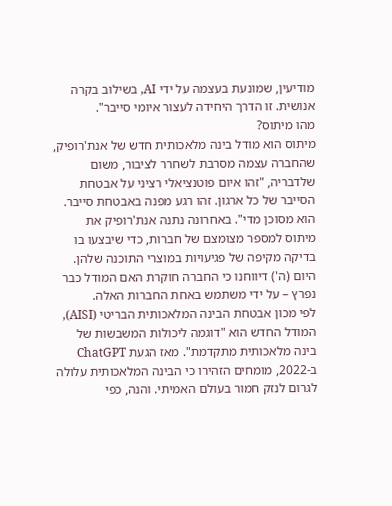מודיעין, שמונעת בעצמה על ידי AI, בשילוב בקרה אנושית. זו הדרך היחידה לעצור איומי סייבר".
מהו מיתוס?
מיתוס הוא מודל בינה מלאכותית חדש של אנת'רופיק, שהחברה עצמה מסרבת לשחרר לציבור, משום שלדבריה, "זהו איום פוטנציאלי רציני על אבטחת הסייבר של כל ארגון. זהו רגע מפנה באבטחת סייבר. הוא מסוכן מדי". באחרונה נתנה אנת'רופיק את מיתוס למספר מצומצם של חברות, כדי שיבצעו בו בדיקה מקיפה של פגיעויות במוצרי התוכנה שלהן. היום (ה') דיווחנו כי החברה חוקרת האם המודל כבר נפרץ – על ידי משתמש באחת החברות האלה.
לפי מכון אבטחת הבינה המלאכותית הבריטי (AISI), המודל החדש הוא "דוגמה ליכולות המשבשות של בינה מלאכותית מתקדמת". מאז הגעת ChatGPT ב-2022, מומחים הזהירו כי הבינה המלאכותית עלולה לגרום לנזק חמור בעולם האמיתי. והנה, כפי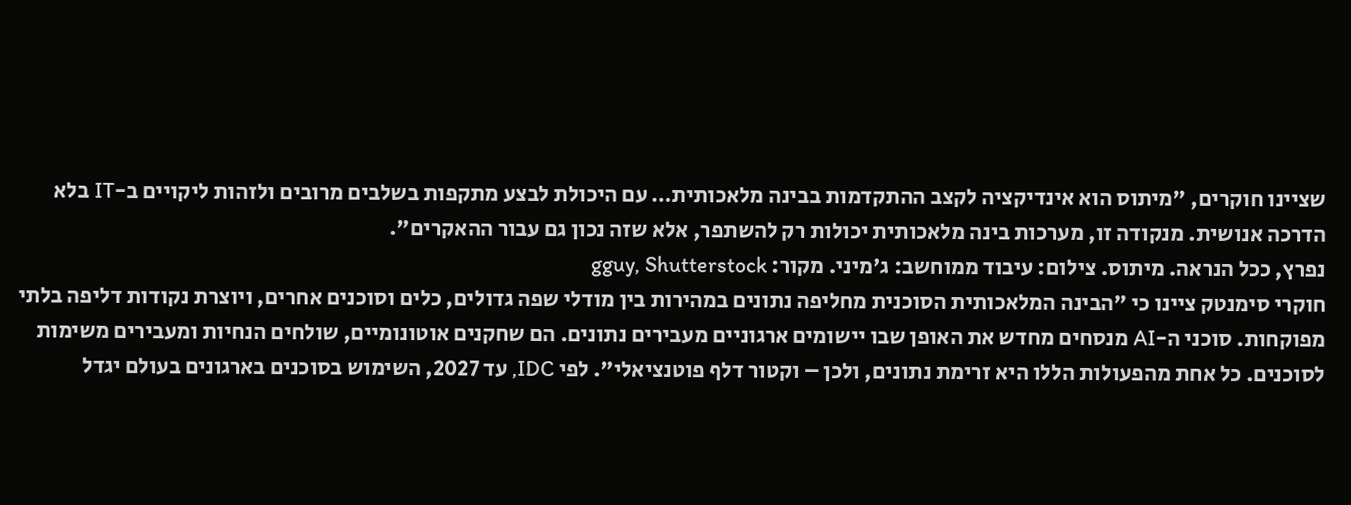שציינו חוקרים, "מיתוס הוא אינדיקציה לקצב ההתקדמות בבינה מלאכותית… עם היכולת לבצע מתקפות בשלבים מרובים ולזהות ליקויים ב-IT בלא הדרכה אנושית. מנקודה זו, מערכות בינה מלאכותית יכולות רק להשתפר, אלא שזה נכון גם עבור ההאקרים".
נפרץ, ככל הנראה. מיתוס. צילום: עיבוד ממוחשב: ג'מיני. מקור: gguy, Shutterstock
חוקרי סימנטק ציינו כי "הבינה המלאכותית הסוכנית מחליפה נתונים במהירות בין מודלי שפה גדולים, כלים וסוכנים אחרים, ויוצרת נקודות דליפה בלתי מפוקחות. סוכני ה-AI מנסחים מחדש את האופן שבו יישומים ארגוניים מעבירים נתונים. הם שחקנים אוטונומיים, שולחים הנחיות ומעבירים משימות לסוכנים. כל אחת מהפעולות הללו היא זרימת נתונים, ולכן – וקטור דלף פוטנציאלי". לפי IDC, עד 2027, השימוש בסוכנים בארגונים בעולם יגדל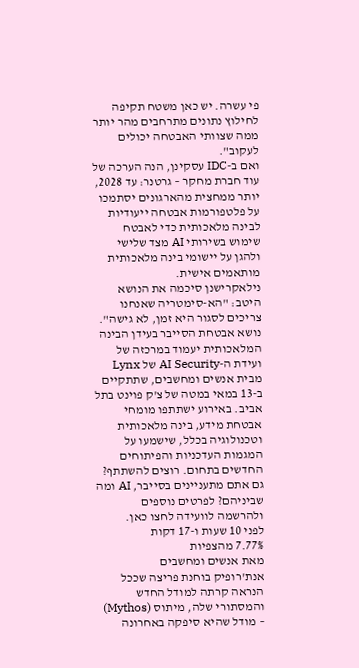פי עשרה. יש כאן משטח תקיפה לחילוץ נתונים מתרחבים מהר יותר ממה שצוותי האבטחה יכולים לעקוב".
ואם ב-IDC עסקינן, הנה הערכה של עוד חברת מחקר – גרטנר: עד 2028, יותר ממחצית מהארגונים יסתמכו על פלטפורמות אבטחה ייעודיות לבינה מלאכותית כדי לאבטח שימוש בשירותי AI מצד שלישי ולהגן על יישומי בינה מלאכותית מותאמים אישית.
נילאקרישנן סיכמה את הנושא היטב: "הא-סימטריה שאנחנו צריכים לסגור היא זמן, לא גישה".
נושא אבטחת הסייבר בעידן הבינה המלאכותית יעמוד במרכזה של ועידת ה-AI Security של Lynx מבית אנשים ומחשבים, שתתקיים ב-13 במאי במטה של צ'ק פוינט בתל אביב. באירוע ישתתפו מומחי אבטחת מידע, בינה מלאכותית וטכנולוגיה בכלל, שישמעו על המגמות העדכניות והפיתוחים החדשים בתחום. רוצים להשתתף? גם אתם מתעניינים בסייבר, AI ומה שביניהם? לפרטים נוספים ולהרשמה לוועידה לחצו כאן.
לפני 10 שעות ו-17 דקות
7.77% מהצפיות
מאת אנשים ומחשבים
אנת'רופיק בוחנת פריצה שככל הנראה קרתה למודל החדש והמסתורי שלה, מיתוס (Mythos) – מודל שהיא סיפקה באחרונה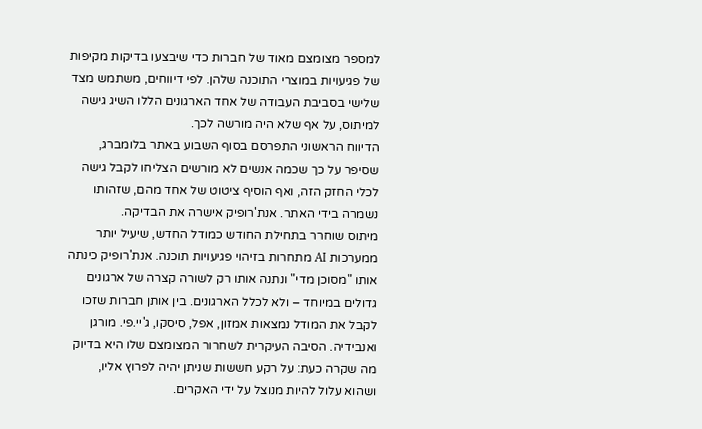למספר מצומצם מאוד של חברות כדי שיבצעו בדיקות מקיפות של פגיעויות במוצרי התוכנה שלהן. לפי דיווחים, משתמש מצד שלישי בסביבת העבודה של אחד הארגונים הללו השיג גישה למיתוס, על אף שלא היה מורשה לכך.
הדיווח הראשוני התפרסם בסוף השבוע באתר בלומברג, שסיפר על כך שכמה אנשים לא מורשים הצליחו לקבל גישה לכלי החזק הזה, ואף הוסיף ציטוט של אחד מהם, שזהותו נשמרה בידי האתר. אנת'רופיק אישרה את הבדיקה.
מיתוס שוחרר בתחילת החודש כמודל החדש, שיעיל יותר ממערכות AI מתחרות בזיהוי פגיעויות תוכנה. אנת'רופיק כינתה אותו "מסוכן מדי" ונתנה אותו רק לשורה קצרה של ארגונים גדולים במיוחד – ולא לכלל הארגונים. בין אותן חברות שזכו לקבל את המודל נמצאות אמזון, אפל, סיסקו, ג'יי.פי. מורגן ואנבידיה. הסיבה העיקרית לשחרור המצומצם שלו היא בדיוק מה שקרה כעת: על רקע חששות שניתן יהיה לפרוץ אליו, ושהוא עלול להיות מנוצל על ידי האקרים.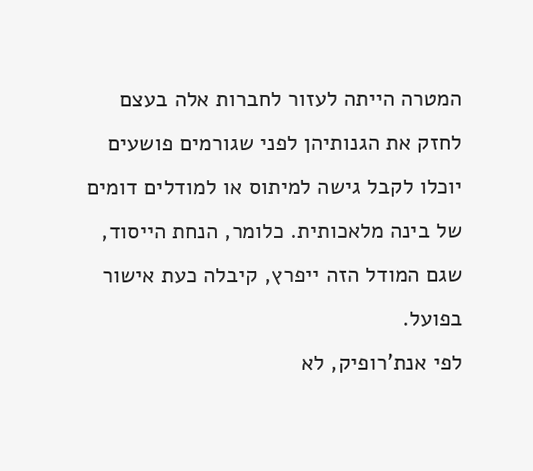המטרה הייתה לעזור לחברות אלה בעצם לחזק את הגנותיהן לפני שגורמים פושעים יוכלו לקבל גישה למיתוס או למודלים דומים של בינה מלאכותית. כלומר, הנחת הייסוד, שגם המודל הזה ייפרץ, קיבלה כעת אישור בפועל.
לפי אנת'רופיק, לא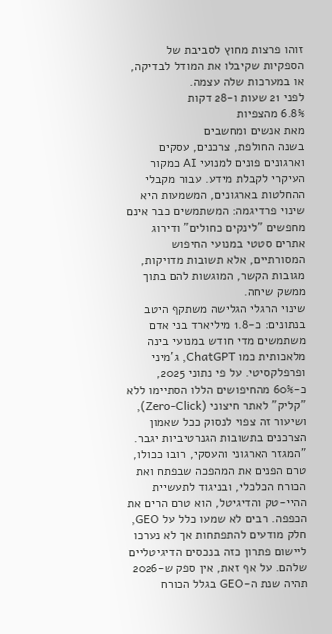זוהו פרצות מחוץ לסביבת של הספקיות שקיבלו את המודל לבדיקה, או במערכות שלה עצמה.
לפני 21 שעות ו-28 דקות
6.8% מהצפיות
מאת אנשים ומחשבים
בשנה החולפת, צרכנים, עסקים וארגונים פונים למנועי AI כמקור העיקרי לקבלת מידע. עבור מקבלי ההחלטות בארגונים, המשמעות היא שינוי פרדיגמה: המשתמשים כבר אינם מחפשים "לינקים כחולים" ודירוג אתרים סטטי במנועי החיפוש המסורתיים, אלא תשובות מדויקות, מגובות הקשר, המוגשות להם בתוך ממשק שיחה.
שינוי הרגלי הגלישה משתקף היטב בנתונים: כ-1.8 מיליארד בני אדם משתמשים מדי חודש במנועי בינה מלאכותית כמו ChatGPT, ג'מיני ופרפלקסיטי. על פי נתוני 2025, כ-60% מהחיפושים הללו הסתיימו ללא "קליק" לאתר חיצוני (Zero-Click), ושיעור זה צפוי לנסוק ככל שאמון הצרכנים בתשובות הגנרטיביות יגבר.
"המגזר הארגוני והעסקי, רובו ככולו, טרם הפנים את המהפכה שבפתח ואת הכורח הכלכלי, ובניגוד לתעשיית ההיי-טק והדיגיטל, הוא טרם הרים את הכפפה. רבים לא שמעו כלל על GEO, חלק מודעים להתפתחות אך לא נערכו ליישום פתרון כזה בנכסים הדיגיטליים שלהם. על אף זאת, אין ספק ש-2026 תהיה שנת ה-GEO בגלל הכורח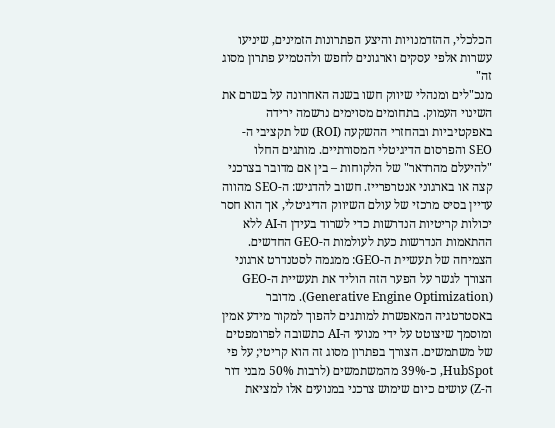הכלכלי, ההזדמנויות והיצע הפתרונות הזמינים, שיניעו עשרות אלפי עסקים וארגונים לחפש ולהטמיע פתרון מסוג זה"
מנכ"לים ומנהלי שיווק חשו בשנה האחרונה על בשרם את השינוי העמוק. בתחומים מסוימים נרשמה ירידה באפקטיביות ובהחזרי ההשקעה (ROI) של תקציבי ה-SEO והפרסום הדיגיטלי המסורתיים. מותגים החלו "להיעלם מהרדאר" של הלקוחות – בין אם מדובר בצרכני קצה או בארגוני אנטרפרייז. חשוב להדגיש: ה-SEO מהווה עדיין בסיס מרכזי של עולם השיווק הדיגיטלי, אך הוא חסר יכולות קריטיות הנדרשות כדי לשרוד בעידן ה-AI ללא ההתאמות הנדרשות כעת לעולמות ה-GEO החדשים.
הצמיחה של תעשיית ה-GEO: ממגמה לסטנדרט ארגוני
הצורך לגשר על הפער הזה הוליד את תעשיית ה-GEO (Generative Engine Optimization). מדובר באסטרטגיה המאפשרת למותגים להפוך למקור מידע אמין ומוסמך שיצוטט על ידי מנועי ה-AI כתשובה לפרומפטים של משתמשים. הצורך בפתרון מסוג זה הוא קריטי; על פי HubSpot, כ-39% מהמשתמשים (לרבות 50% מבני דור ה-Z) עושים כיום שימוש צרכני במנועים אלו למציאת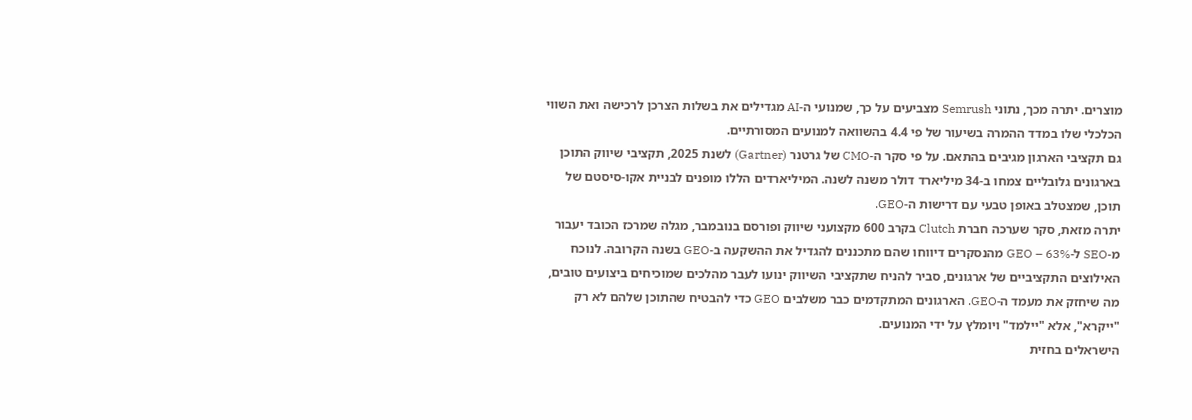מוצרים. יתרה מכך, נתוני Semrush מצביעים על כך, שמנועי ה-AI מגדילים את בשלות הצרכן לרכישה ואת השווי הכלכלי שלו במדד ההמרה בשיעור של פי 4.4 בהשוואה למנועים המסורתיים.
גם תקציבי הארגון מגיבים בהתאם. על פי סקר ה-CMO של גרטנר (Gartner) לשנת 2025, תקציבי שיווק התוכן בארגונים גלובליים צמחו ב-34 מיליארד דולר משנה לשנה. המיליארדים הללו מופנים לבניית אקו-סיסטם של תוכן, שמצטלב באופן טבעי עם דרישות ה-GEO.
יתרה מזאת, סקר שערכה חברת Clutch בקרב 600 מקצועני שיווק ופורסם בנובמבר, מגלה שמרכז הכובד יעבור מ-SEO ל-GEO – 63% מהנסקרים דיווחו שהם מתכננים להגדיל את ההשקעה ב-GEO בשנה הקרובה. לנוכח האילוצים התקציביים של ארגונים, סביר להניח שתקציבי השיווק ינועו לעבר מהלכים שמוכיחים ביצועים טובים, מה שיחזק את מעמד ה-GEO. הארגונים המתקדמים כבר משלבים GEO כדי להבטיח שהתוכן שלהם לא רק "ייקרא", אלא "יילמד" ויומלץ על ידי המנועים.
הישראלים בחזית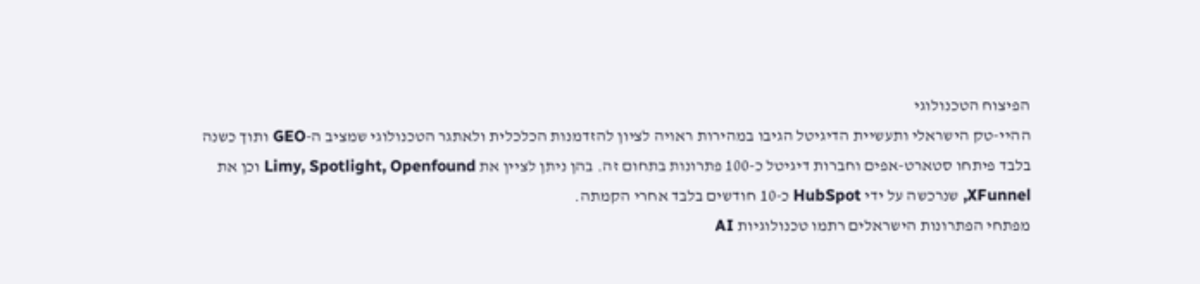הפיצוח הטכנולוגי
ההיי-טק הישראלי ותעשיית הדיגיטל הגיבו במהירות ראויה לציון להזדמנות הכלכלית ולאתגר הטכנולוגי שמציב ה-GEO ותוך כשנה בלבד פיתחו סטארט-אפים וחברות דיגיטל כ-100 פתרונות בתחום זה. בהן ניתן לציין את Limy, Spotlight, Openfound וכן את XFunnel, שנרכשה על ידי HubSpot כ-10 חודשים בלבד אחרי הקמתה.
מפתחי הפתרונות הישראלים רתמו טכנולוגיות AI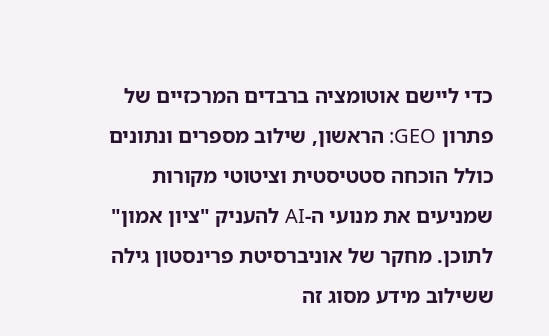כדי ליישם אוטומציה ברבדים המרכזיים של פתרון GEO: הראשון, שילוב מספרים ונתונים כולל הוכחה סטטיסטית וציטוטי מקורות שמניעים את מנועי ה-AI להעניק "ציון אמון" לתוכן. מחקר של אוניברסיטת פרינסטון גילה ששילוב מידע מסוג זה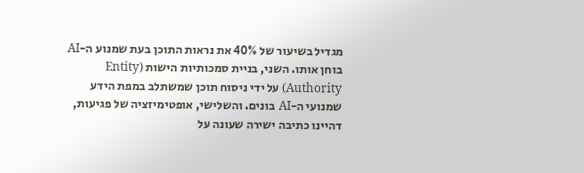מגדיל בשיעור של 40% את נראות התוכן בעת שמנוע ה-AI בוחן אותו. השני, בניית סמכותיות הישות (Entity Authority) על ידי ניסוח תוכן שמשתלב במפת הידע שמנועי ה-AI בונים. והשלישי, אופטימיזציה של פגיעות, דהיינו כתיבה ישירה שעונה על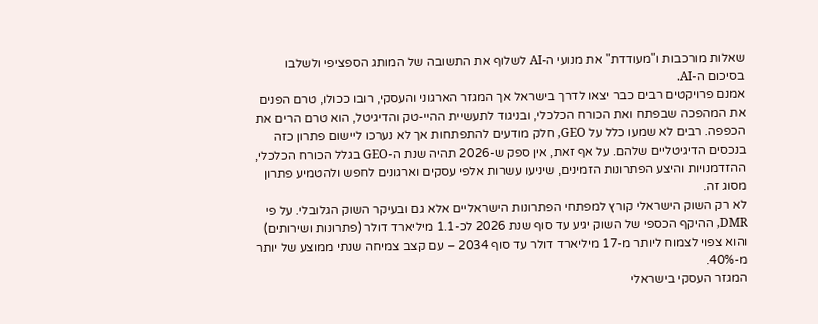שאלות מורכבות ו"מעודדת" את מנועי ה-AI לשלוף את התשובה של המותג הספציפי ולשלבו בסיכום ה-AI.
אמנם פרויקטים רבים כבר יצאו לדרך בישראל אך המגזר הארגוני והעסקי, רובו ככולו, טרם הפנים את המהפכה שבפתח ואת הכורח הכלכלי, ובניגוד לתעשיית ההיי-טק והדיגיטל, הוא טרם הרים את הכפפה. רבים לא שמעו כלל על GEO, חלק מודעים להתפתחות אך לא נערכו ליישום פתרון כזה בנכסים הדיגיטליים שלהם. על אף זאת, אין ספק ש-2026 תהיה שנת ה-GEO בגלל הכורח הכלכלי, ההזדמנויות והיצע הפתרונות הזמינים, שיניעו עשרות אלפי עסקים וארגונים לחפש ולהטמיע פתרון מסוג זה.
לא רק השוק הישראלי קורץ למפתחי הפתרונות הישראליים אלא גם ובעיקר השוק הגלובלי. על פי DMR, ההיקף הכספי של השוק יגיע עד סוף שנת 2026 לכ-1.1 מיליארד דולר (פתרונות ושירותים) והוא צפוי לצמוח ליותר מ-17 מיליארד דולר עד סוף 2034 – עם קצב צמיחה שנתי ממוצע של יותר מ-40%.
המגזר העסקי בישראלי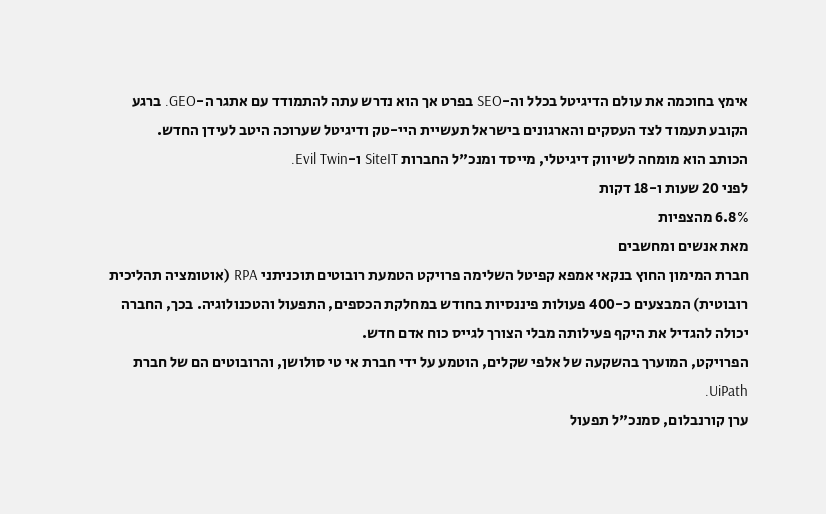אימץ בחוכמה את עולם הדיגיטל בכלל וה-SEO בפרט אך הוא נדרש עתה להתמודד עם אתגר ה-GEO. ברגע הקובע תעמוד לצד העסקים והארגונים בישראל תעשיית היי-טק ודיגיטל שערוכה היטב לעידן החדש.
הכותב הוא מומחה לשיווק דיגיטלי, מייסד ומנכ"ל החברות SiteIT ו-Evil Twin.
לפני 20 שעות ו-18 דקות
6.8% מהצפיות
מאת אנשים ומחשבים
חברת המימון החוץ בנקאי אמפא קפיטל השלימה פרויקט הטמעת רובוטים תוכניתני RPA (אוטומציה תהליכית רובוטית) המבצעים כ-400 פעולות פיננסיות בחודש במחלקת הכספים, התפעול והטכנולוגיה. בכך, החברה יכולה להגדיל את היקף פעילותה מבלי הצורך לגייס כוח אדם חדש.
הפרויקט, המוערך בהשקעה של אלפי שקלים, הוטמע על ידי חברת אי טי סולושן, והרובוטים הם של חברת UiPath.
ערן קורנבלום, סמנכ"ל תפעול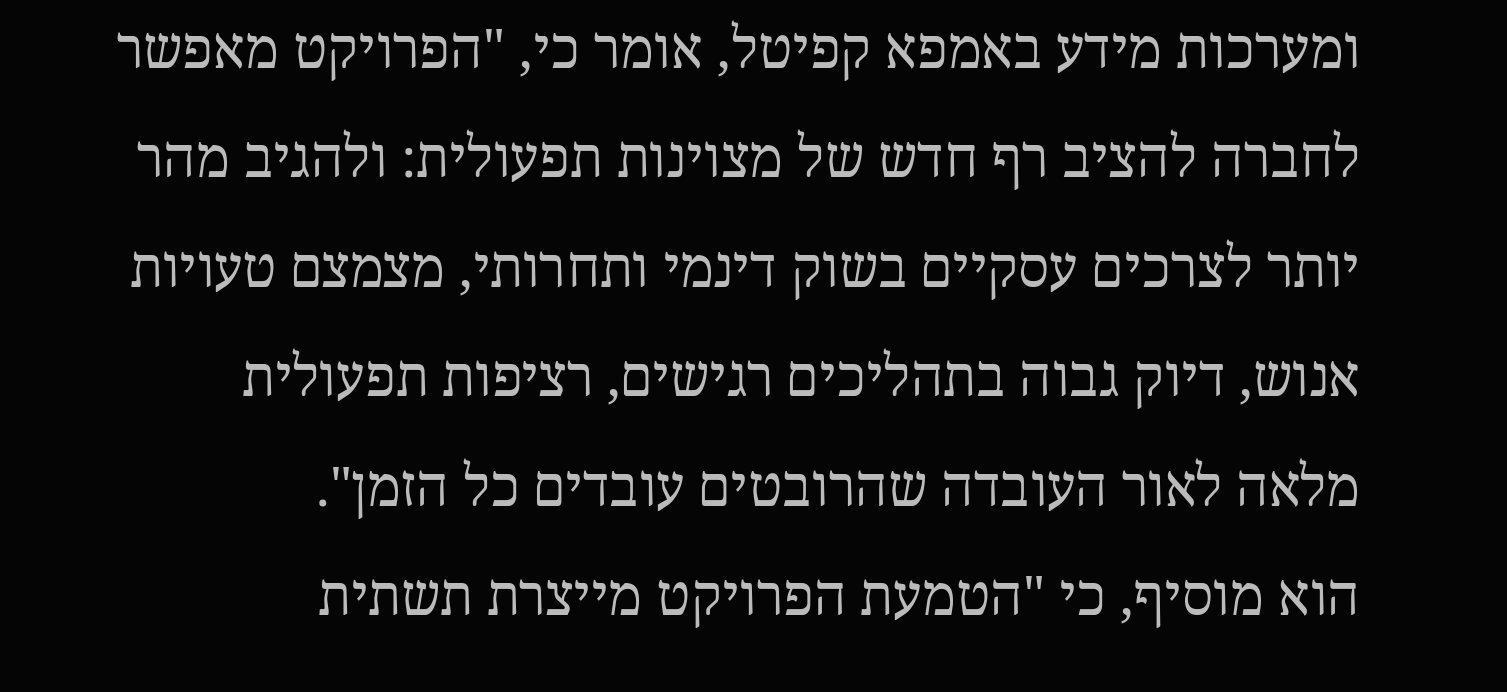ומערכות מידע באמפא קפיטל, אומר כי, "הפרויקט מאפשר לחברה להציב רף חדש של מצוינות תפעולית: ולהגיב מהר יותר לצרכים עסקיים בשוק דינמי ותחרותי, מצמצם טעויות אנוש, דיוק גבוה בתהליכים רגישים, רציפות תפעולית מלאה לאור העובדה שהרובטים עובדים כל הזמן".
הוא מוסיף, כי "הטמעת הפרויקט מייצרת תשתית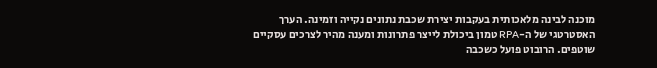מוכנה לבינה מלאכותית בעקבות יצירת שכבת נתונים נקייה וזמינה. הערך האסטרטגי של ה-RPA טמון ביכולת לייצר פתרונות ומענה מהיר לצרכים עסקיים שוטפים. הרובוט פועל כשכבה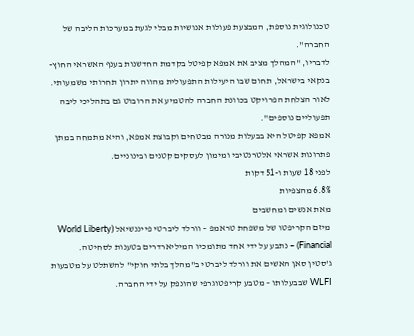טכנולוגית נוספת, המבצעת פעולות אנושיות מבלי לגעת במערכות הליבה של החברה".
לדבריו, "המהלך מציב את אמפא קפיטל בקדמת החדשנות בענף האשראי החוץ-בנקאי בישראל, תחום שבו היעילות התפעולית מהווה יתרון תחרותי משמעותי. לאור הצלחת הפרויקט בכוונת החברה להטמיע את הרובוט גם בתהליכי ליבה תפעוליים נוספים".
אמפא קפיטל היא בבעלות מנורה מבטחים וקבוצת אמפא, והיא מתמחה במתן פתרונות אשראי אלטרנטיבי ומימון לעסקים קטנים ובינוניים.
לפני 18 שעות ו-51 דקות
6.8% מהצפיות
מאת אנשים ומחשבים
מיזם הקריפטו של משפחת טראמפ – וורלד ליברטי פייננשיאל (World Liberty Financial) – נתבע על ידי אחד מתומכיו המיליארדרים בטענות לסחיטה.
ג'סטין סאן האשים את וורלד ליברטי ב"מהלך בלתי חוקי" להשתלט על מטבעות WLFI שבבעלותו – מטבע קריפטוגרפי שהונפק על ידי החברה.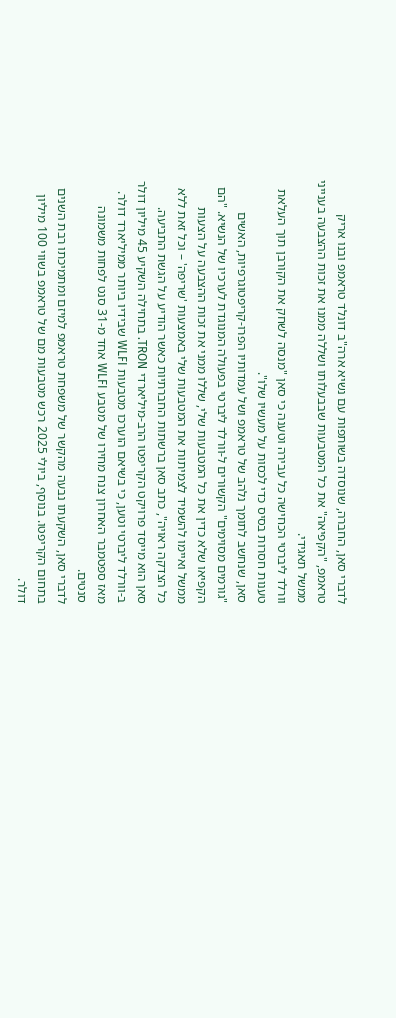לדברי סאן, החברה, שנוסדה בשותפות עם נשיא ארה"ב דונלד טראמפ ובנו אריק טראמפ, "הקפיאה" את כל המטבעות שבבעלותו ושללה ממנו את זכות ההצבעה בענייני ממשל תאגידי.
וורלד ליברטי הכחישה כל עבירה וטענה כי סאן "מנסה לשחק את הקורבן תוך העלאת טענות חסרות בסיס כדי לכסות על מעשיו שלו".
סאן, שנחשב לתומך נלהב של טראמפ ושל עמדותיו הפרו-קריפטוגרפיות, האשים "גורמים מסוימים" הקשורים ל-וורלד ליברטי בפעולה המנוגדת לערכיו של הנשיא. "הם הקפיאו שלא כדין את כל המטבעות שלי, שללו ממני את זכות ההצבעה על הצעות ממשל ואיימו להשמיד לצמיתות את המטבעות שלי באמצעות 'שריפה' – וכל זאת ללא כל הצדקה ראויה", כתב סאן ברשתות החברתיות כאשר הודיע על הגשת התביעה.
סאן הוא מייסד פרויקט הקריפטו הרב-מיליארדי TRON. בתחילה השקיע 45 מיליון דולר ב-וורלד ליברטי וטען, כי בשיאם הוערכו מטבעות WLFI שבידיו ביותר ממיליארד דולר. מאז ספטמבר האחרון צנח מחירו של מטבע WLFI אחד מ-31 סנט לפחות משמונה סנטים.
לדברי סאן, השקעתו נבעה מהקשר של משפחת טראמפ למיזם ומתמיכתו רבת השנים בתחום הקריפטו. בנוסף, ביולי 2025 רכש מטבעות מם של טראמפ בשווי 100 מיליון דולר.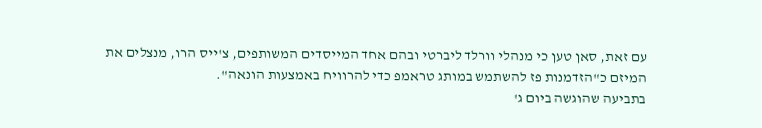עם זאת, סאן טען כי מנהלי וורלד ליברטי ובהם אחד המייסדים המשותפים, צ'ייס הרו, מנצלים את המיזם כ"הזדמנות פז להשתמש במותג טראמפ כדי להרוויח באמצעות הונאה".
בתביעה שהוגשה ביום ג'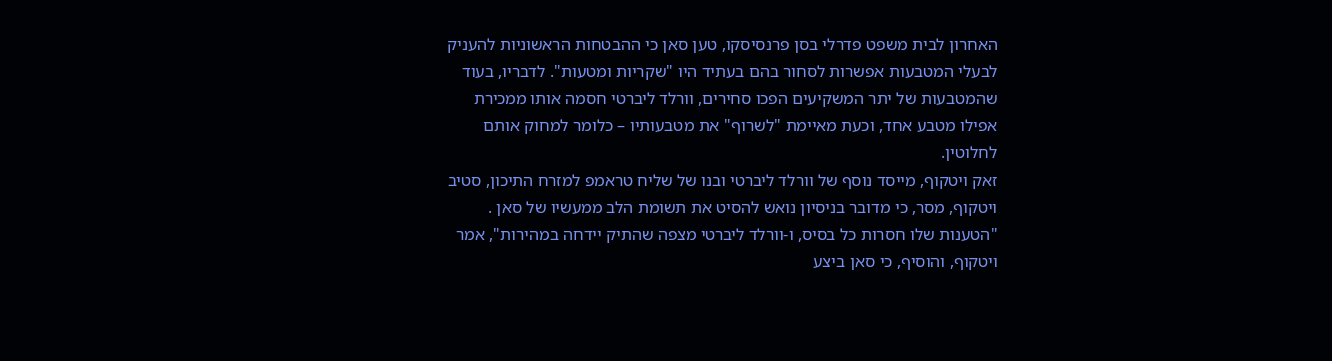האחרון לבית משפט פדרלי בסן פרנסיסקו, טען סאן כי ההבטחות הראשוניות להעניק לבעלי המטבעות אפשרות לסחור בהם בעתיד היו "שקריות ומטעות". לדבריו, בעוד שהמטבעות של יתר המשקיעים הפכו סחירים, וורלד ליברטי חסמה אותו ממכירת אפילו מטבע אחד, וכעת מאיימת "לשרוף" את מטבעותיו – כלומר למחוק אותם לחלוטין.
זאק ויטקוף, מייסד נוסף של וורלד ליברטי ובנו של שליח טראמפ למזרח התיכון, סטיב ויטקוף, מסר, כי מדובר בניסיון נואש להסיט את תשומת הלב ממעשיו של סאן . "הטענות שלו חסרות כל בסיס, ו-וורלד ליברטי מצפה שהתיק יידחה במהירות", אמר ויטקוף, והוסיף, כי סאן ביצע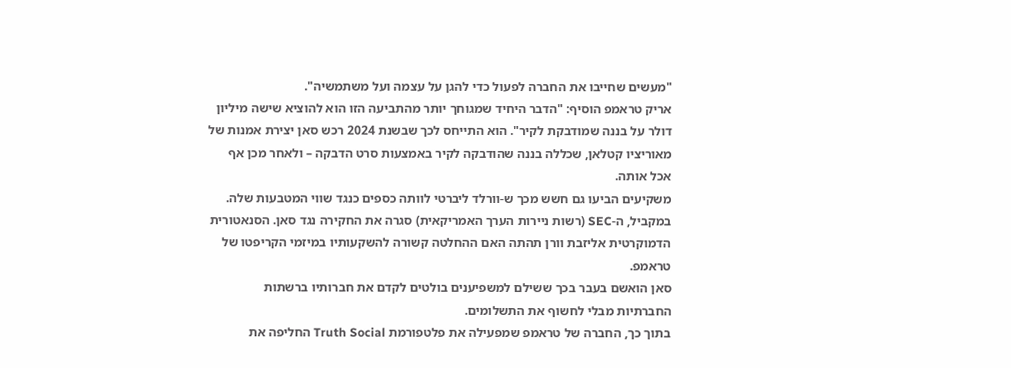"מעשים שחייבו את החברה לפעול כדי להגן על עצמה ועל משתמשיה".
אריק טראמפ הוסיף: "הדבר היחיד שמגוחך יותר מהתביעה הזו הוא להוציא שישה מיליון דולר על בננה שמודבקת לקיר". הוא התייחס לכך שבשנת 2024 רכש סאן יצירת אמנות של מאוריציו קטלאן, שכללה בננה שהודבקה לקיר באמצעות סרט הדבקה – ולאחר מכן אף אכל אותה.
משקיעים הביעו גם חשש מכך ש-וורלד ליברטי לוותה כספים כנגד שווי המטבעות שלה.
במקביל, ה-SEC (רשות ניירות הערך האמריקאית) סגרה את החקירה נגד סאן. הסנאטורית הדמוקרטית אליזבת וורן תהתה האם ההחלטה קשורה להשקעותיו במיזמי הקריפטו של טראמפ.
סאן הואשם בעבר בכך ששילם למשפיענים בולטים לקדם את חברותיו ברשתות החברתיות מבלי לחשוף את התשלומים.
בתוך כך, החברה של טראמפ שמפעילה את פלטפורמת Truth Social החליפה את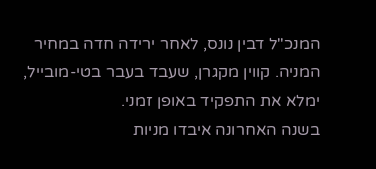המנכ"ל דבין נונס, לאחר ירידה חדה במחיר המניה. קווין מקגרן, שעבד בעבר בטי-מובייל, ימלא את התפקיד באופן זמני.
בשנה האחרונה איבדו מניות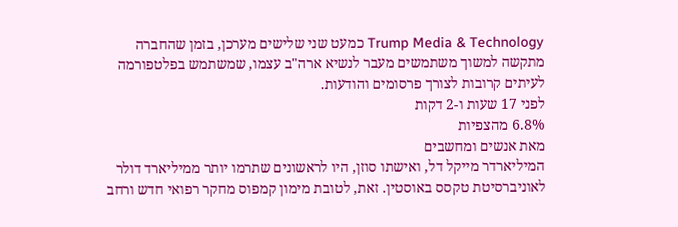Trump Media & Technology כמעט שני שלישים מערכן, בזמן שהחברה מתקשה למשוך משתמשים מעבר לנשיא ארה"ב עצמו, שמשתמש בפלטפורמה לעיתים קרובות לצורך פרסומים והודעות.
לפני 17 שעות ו-2 דקות
6.8% מהצפיות
מאת אנשים ומחשבים
המיליארדר מייקל דל, ואישתו סוזן, היו לראשונים שתרמו יותר ממיליארד דולר לאוניברסיטת טקסס באוסטין. זאת, לטובת מימון קמפוס מחקר רפואי חדש ורחב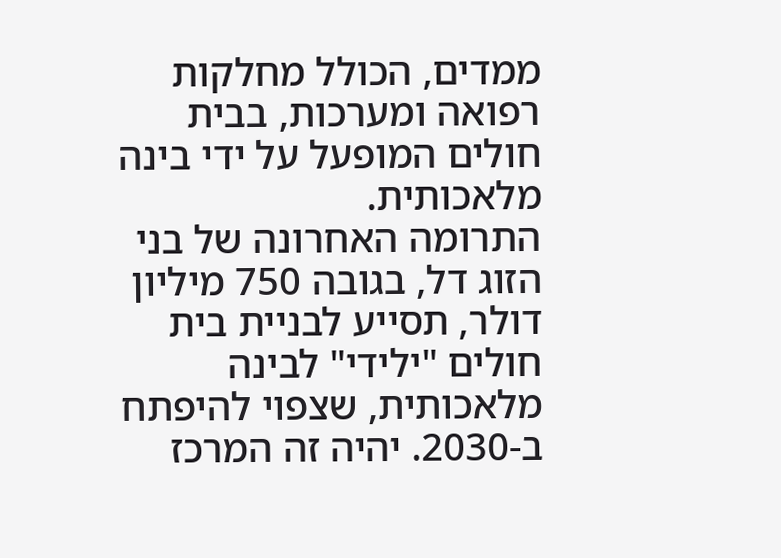ממדים, הכולל מחלקות רפואה ומערכות, בבית חולים המופעל על ידי בינה מלאכותית.
התרומה האחרונה של בני הזוג דל, בגובה 750 מיליון דולר, תסייע לבניית בית חולים "ילידי" לבינה מלאכותית, שצפוי להיפתח ב-2030. יהיה זה המרכז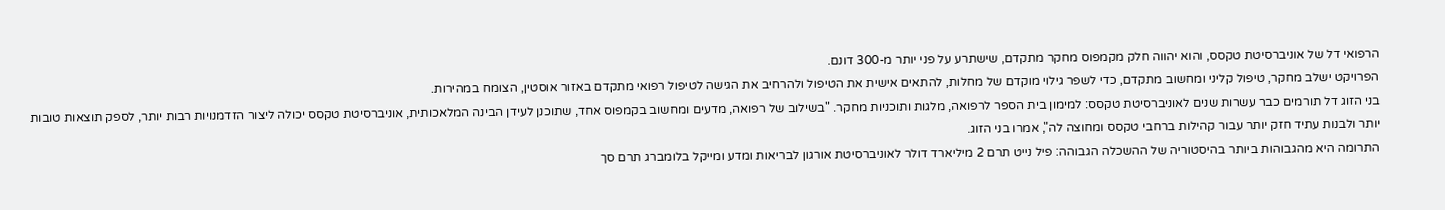הרפואי דל של אוניברסיטת טקסס, והוא יהווה חלק מקמפוס מחקר מתקדם, שישתרע על פני יותר מ-300 דונם.
הפרויקט ישלב מחקר, טיפול קליני ומחשוב מתקדם, כדי לשפר גילוי מוקדם של מחלות, להתאים אישית את הטיפול ולהרחיב את הגישה לטיפול רפואי מתקדם באזור אוסטין, הצומח במהירות.
בני הזוג דל תורמים כבר עשרות שנים לאוניברסיטת טקסס: למימון בית הספר לרפואה, מלגות ותוכניות מחקר. "בשילוב של רפואה, מדעים ומחשוב בקמפוס אחד, שתוכנן לעידן הבינה המלאכותית, אוניברסיטת טקסס יכולה ליצור הזדמנויות רבות יותר, לספק תוצאות טובות יותר ולבנות עתיד חזק יותר עבור קהילות ברחבי טקסס ומחוצה לה", אמרו בני הזוג.
התרומה היא מהגבוהות ביותר בהיסטוריה של ההשכלה הגבוהה: פיל נייט תרם 2 מיליארד דולר לאוניברסיטת אורגון לבריאות ומדע ומייקל בלומברג תרם סך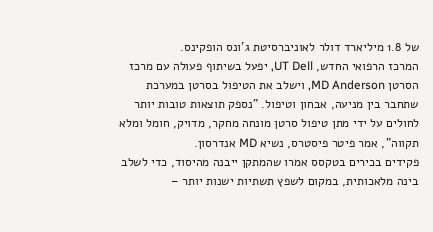של 1.8 מיליארד דולר לאוניברסיטת ג'ונס הופקינס.
המרכז הרפואי החדש, UT Dell, יפעל בשיתוף פעולה עם מרכז הסרטן MD Anderson, וישלב את הטיפול בסרטן במערכת שתחבר בין מניעה, אבחון וטיפול. "נספק תוצאות טובות יותר לחולים על ידי מתן טיפול סרטן מונחה מחקר, מדויק, חומל ומלא תקווה", אמר פיטר פיסטרס, נשיא MD אנדרסון.
פקידים בכירים בטקסס אמרו שהמתקן ייבנה מהיסוד, כדי לשלב בינה מלאכותית, במקום לשפץ תשתיות ישנות יותר –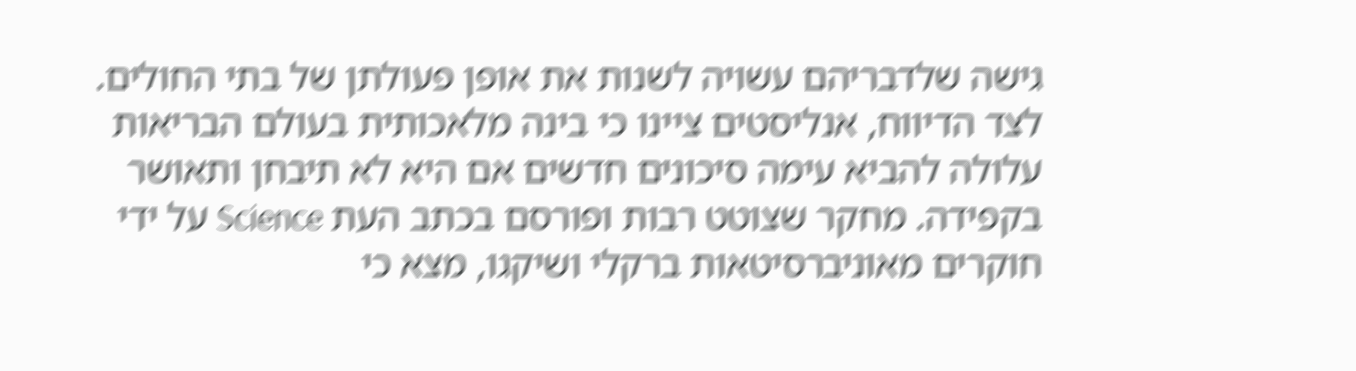גישה שלדבריהם עשויה לשנות את אופן פעולתן של בתי החולים.
לצד הדיווח, אנליסטים ציינו כי בינה מלאכותית בעולם הבריאות עלולה להביא עימה סיכונים חדשים אם היא לא תיבחן ותאושר בקפידה. מחקר שצוטט רבות ופורסם בכתב העת Science על ידי חוקרים מאוניברסיטאות ברקלי ושיקגו, מצא כי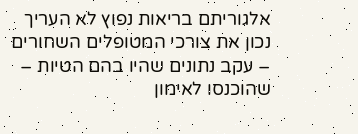אלגוריתם בריאות נפוץ לא העריך נכון את צורכי המטופלים השחורים – עקב נתונים שהיו בהם הטיות – שהוכנסו לאימון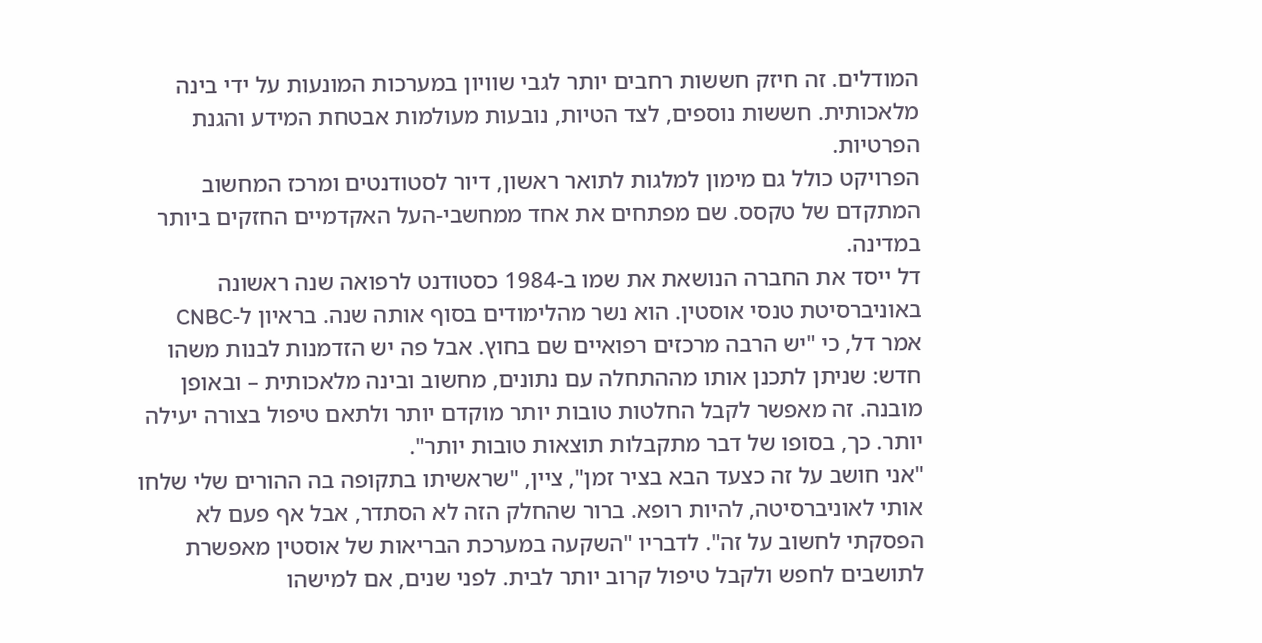המודלים. זה חיזק חששות רחבים יותר לגבי שוויון במערכות המונעות על ידי בינה מלאכותית. חששות נוספים, לצד הטיות, נובעות מעולמות אבטחת המידע והגנת הפרטיות.
הפרויקט כולל גם מימון למלגות לתואר ראשון, דיור לסטודנטים ומרכז המחשוב המתקדם של טקסס. שם מפתחים את אחד ממחשבי-העל האקדמיים החזקים ביותר במדינה.
דל ייסד את החברה הנושאת את שמו ב-1984 כסטודנט לרפואה שנה ראשונה באוניברסיטת טנסי אוסטין. הוא נשר מהלימודים בסוף אותה שנה. בראיון ל-CNBC אמר דל, כי "יש הרבה מרכזים רפואיים שם בחוץ. אבל פה יש הזדמנות לבנות משהו חדש: שניתן לתכנן אותו מההתחלה עם נתונים, מחשוב ובינה מלאכותית – ובאופן מובנה. זה מאפשר לקבל החלטות טובות יותר מוקדם יותר ולתאם טיפול בצורה יעילה יותר. כך, בסופו של דבר מתקבלות תוצאות טובות יותר".
"אני חושב על זה כצעד הבא בציר זמן", ציין, "שראשיתו בתקופה בה ההורים שלי שלחו אותי לאוניברסיטה, להיות רופא. ברור שהחלק הזה לא הסתדר, אבל אף פעם לא הפסקתי לחשוב על זה". לדבריו "השקעה במערכת הבריאות של אוסטין מאפשרת לתושבים לחפש ולקבל טיפול קרוב יותר לבית. לפני שנים, אם למישהו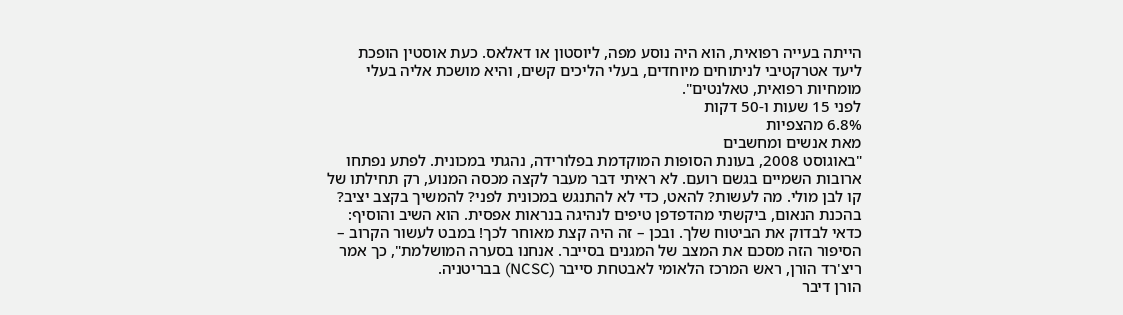הייתה בעייה רפואית, הוא היה נוסע מפה, ליוסטון או דאלאס. כעת אוסטין הופכת ליעד אטרקטיבי לניתוחים מיוחדים, בעלי הליכים קשים, והיא מושכת אליה בעלי מומחיות רפואית, טאלנטים".
לפני 15 שעות ו-50 דקות
6.8% מהצפיות
מאת אנשים ומחשבים
"באוגוסט 2008, בעונת הסופות המוקדמת בפלורידה, נהגתי במכונית. לפתע נפתחו ארובות השמיים בגשם רועם. לא ראיתי דבר מעבר לקצה מכסה המנוע, רק תחילתו של קו לבן מולי. מה לעשות? להאט, כדי לא להתנגש במכונית לפני? להמשיך בקצב יציב? בהכנת הנאום, ביקשתי מהדפדפן טיפים לנהיגה בנראות אפסית. הוא השיב והוסיף: כדאי לבדוק את הביטוח שלך. ובכן – זה היה קצת מאוחר לכך! במבט לעשור הקרוב – הסיפור הזה מסכם את המצב של המגנים בסייבר. אנחנו בסערה המושלמת", כך אמר ריצ'רד הורן, ראש המרכז הלאומי לאבטחת סייבר (NCSC) בבריטניה.
הורן דיבר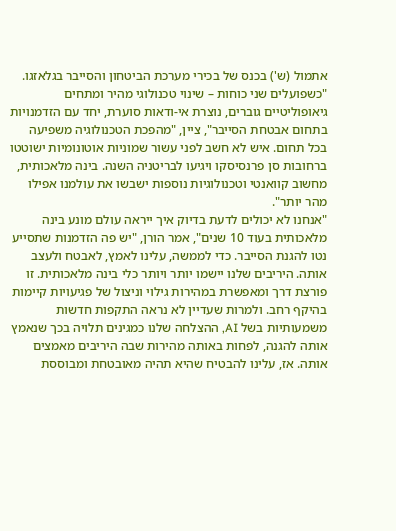אתמול (ש') בכנס של בכירי מערכת הביטחון והסייבר בגלאזגו. "כשפועלים שני כוחות – שינוי טכנולוגי מהיר ומתחים גיאופוליטיים גוברים, נוצרת אי-ודאות סוערת, יחד עם הזדמנויות בתחום אבטחת הסייבר", ציין, "מהפכת הטכנולוגיה משפיעה בכל תחום. איש לא חשב לפני עשור שמוניות אוטונומיות ישוטטו ברחובות סן פרנסיסקו ויגיעו לבריטניה השנה. בינה מלאכותית, מחשוב קוואנטי וטכנולוגיות נוספות ישבשו את עולמנו אפילו מהר יותר".
"אנחנו לא יכולים לדעת בדיוק איך ייראה עולם מונע בינה מלאכותית בעוד 10 שנים", אמר הורן, "יש פה הזדמנות שתסייע נטו להגנת הסייבר. כדי לממשה, עלינו לאמץ, לאבטח ולעצב אותה. היריבים שלנו יישמו יותר ויותר כלי בינה מלאכותית. זו פורצת דרך ומאפשרת במהירות גילוי וניצול של פגיעויות קיימות בהיקף רחב. ולמרות שעדיין לא נראה התקפות חדשות משמעותיות בשל AI, ההצלחה שלנו כמגינים תלויה בכך שנאמץ אותה להגנה, לפחות באותה מהירות שבה היריבים מאמצים אותה. אז, עלינו להבטיח שהיא תהיה מאובטחת ומבוססת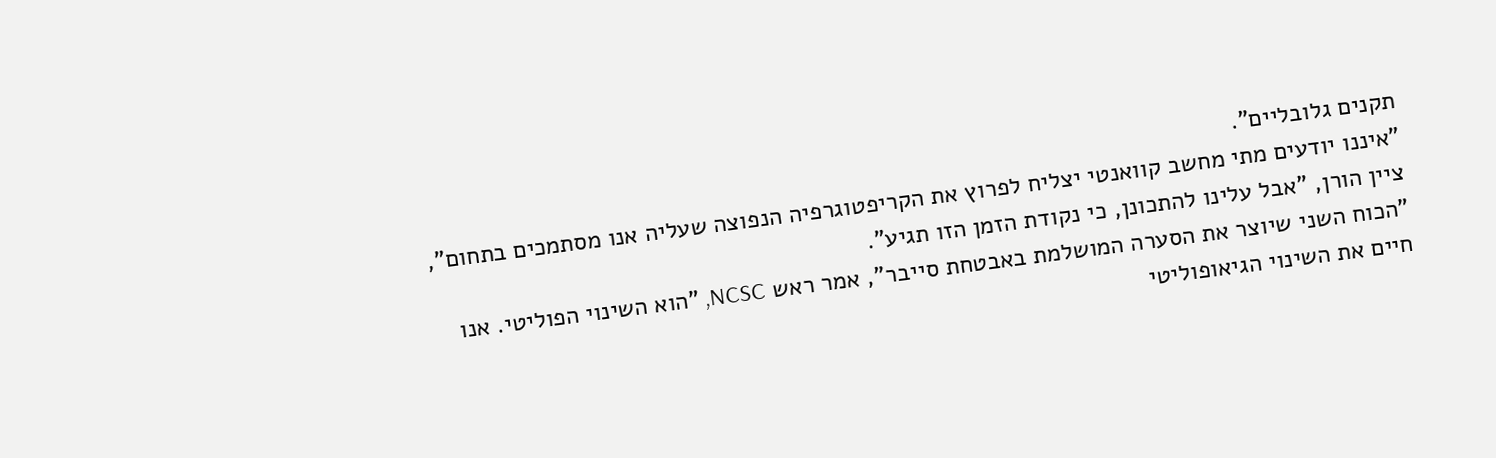תקנים גלובליים".
"איננו יודעים מתי מחשב קוואנטי יצליח לפרוץ את הקריפטוגרפיה הנפוצה שעליה אנו מסתמכים בתחום", ציין הורן, "אבל עלינו להתכונן, כי נקודת הזמן הזו תגיע".
"הכוח השני שיוצר את הסערה המושלמת באבטחת סייבר", אמר ראש NCSC, "הוא השינוי הפוליטי. אנו חיים את השינוי הגיאופוליטי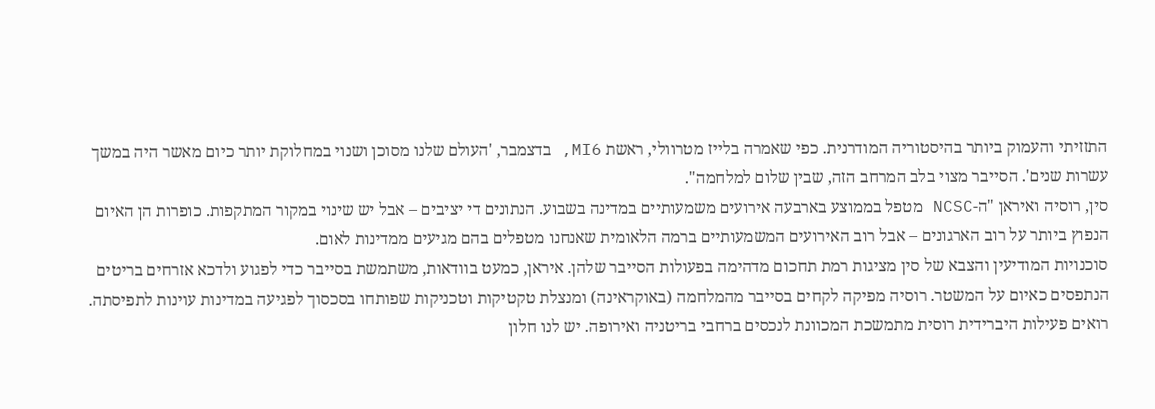התזזיתי והעמוק ביותר בהיסטוריה המודרנית. כפי שאמרה בלייז מטרוולי, ראשת MI6, בדצמבר, 'העולם שלנו מסוכן ושנוי במחלוקת יותר כיום מאשר היה במשך עשרות שנים'. הסייבר מצוי בלב המרחב הזה, שבין שלום למלחמה".
סין, רוסיה ואיראן "ה-NCSC מטפל בממוצע בארבעה אירועים משמעותיים במדינה בשבוע. הנתונים די יציבים – אבל יש שינוי במקור המתקפות. כופרות הן האיום הנפוץ ביותר על רוב הארגונים – אבל רוב האירועים המשמעותיים ברמה הלאומית שאנחנו מטפלים בהם מגיעים ממדינות לאום.
סוכנויות המודיעין והצבא של סין מציגות רמת תחכום מדהימה בפעולות הסייבר שלהן. איראן, כמעט בוודאות, משתמשת בסייבר כדי לפגוע ולדכא אזרחים בריטים הנתפסים כאיום על המשטר. רוסיה מפיקה לקחים בסייבר מהמלחמה (באוקראינה) ומנצלת טקטיקות וטכניקות שפותחו בסכסוך לפגיעה במדינות עוינות לתפיסתה. רואים פעילות היברידית רוסית מתמשכת המכוונת לנכסים ברחבי בריטניה ואירופה. יש לנו חלון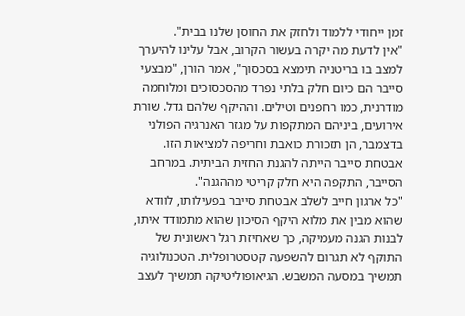זמן ייחודי ללמוד ולחזק את החוסן שלנו בבית".
"אין לדעת מה יקרה בעשור הקרוב, אבל עלינו להיערך למצב בו בריטניה תימצא בסכסוך", אמר הורן, "מבצעי סייבר הם כיום חלק בלתי נפרד מהסכסוכים ומלוחמה מודרנית, כמו רחפנים וטילים. וההיקף שלהם גדל. שורת אירועים, ביניהם המתקפות על מגזר האנרגיה הפולני בדצמבר, הן תזכורת כואבת וחריפה למציאות הזו. אבטחת סייבר הייתה להגנת החזית הביתית. במרחב הסייבר, התקפה היא חלק קריטי מההגנה".
"כל ארגון חייב לשלב אבטחת סייבר בפעילותו, לוודא שהוא מבין את מלוא היקף הסיכון שהוא מתמודד איתו, לבנות הגנה מעמיקה, כך שאחיזת רגל ראשונית של התוקף לא תגרום להשפעה קטסטרופלית. הטכנולוגיה תמשיך במסעה המשבש. הגיאופוליטיקה תמשיך לעצב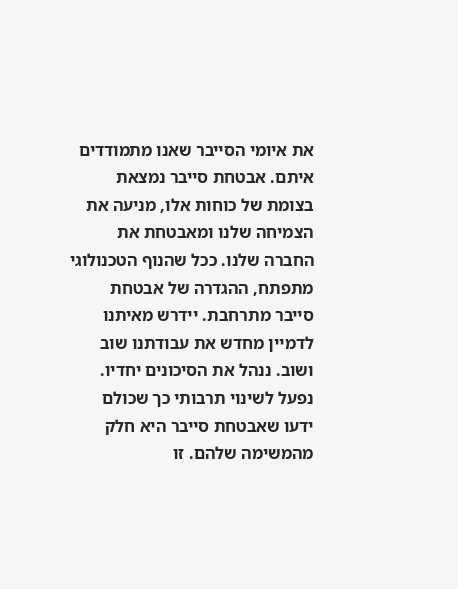את איומי הסייבר שאנו מתמודדים איתם. אבטחת סייבר נמצאת בצומת של כוחות אלו, מניעה את הצמיחה שלנו ומאבטחת את החברה שלנו. ככל שהנוף הטכנולוגי מתפתח, ההגדרה של אבטחת סייבר מתרחבת. יידרש מאיתנו לדמיין מחדש את עבודתנו שוב ושוב. ננהל את הסיכונים יחדיו. נפעל לשינוי תרבותי כך שכולם ידעו שאבטחת סייבר היא חלק מהמשימה שלהם. זו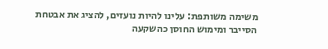משימה משותפת: עלינו להיות נועזים, להציג את אבטחת הסייבר ומימוש החוסן כהשקעה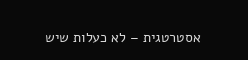אסטרטגית – לא כעלות שיש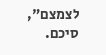לצמצם", סיכם.